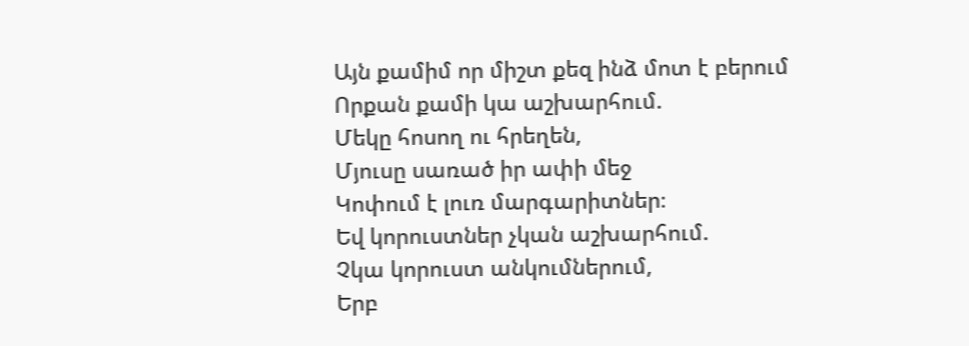Այն քամիմ որ միշտ քեզ ինձ մոտ է բերում
Որքան քամի կա աշխարհում.
Մեկը հոսող ու հրեղեն,
Մյուսը սառած իր ափի մեջ
Կոփում է լուռ մարգարիտներ։
Եվ կորուստներ չկան աշխարհում.
Չկա կորուստ անկումներում,
Երբ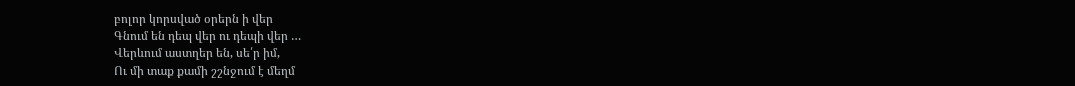բոլոր կորսված օրերն ի վեր
Գնում են դեպ վեր ու դեպի վեր …
Վերևում աստղեր են, սե՛ր իմ,
Ու մի տաք քամի շշնջում է մեղմ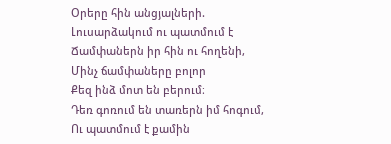Օրերը հին անցյալների.
Լուսարձակում ու պատմում է
Ճամփաներն իր հին ու հողենի,
Մինչ ճամփաները բոլոր
Քեզ ինձ մոտ են բերում։
Դեռ գոռում են տառերն իմ հոգում,
Ու պատմում է քամին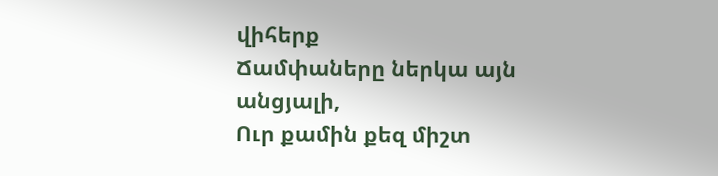վիհերք
Ճամփաները ներկա այն անցյալի,
Ուր քամին քեզ միշտ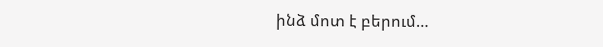ինձ մոտ է բերում…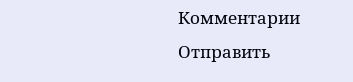Комментарии
Отправить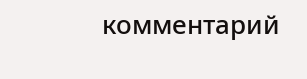комментарий